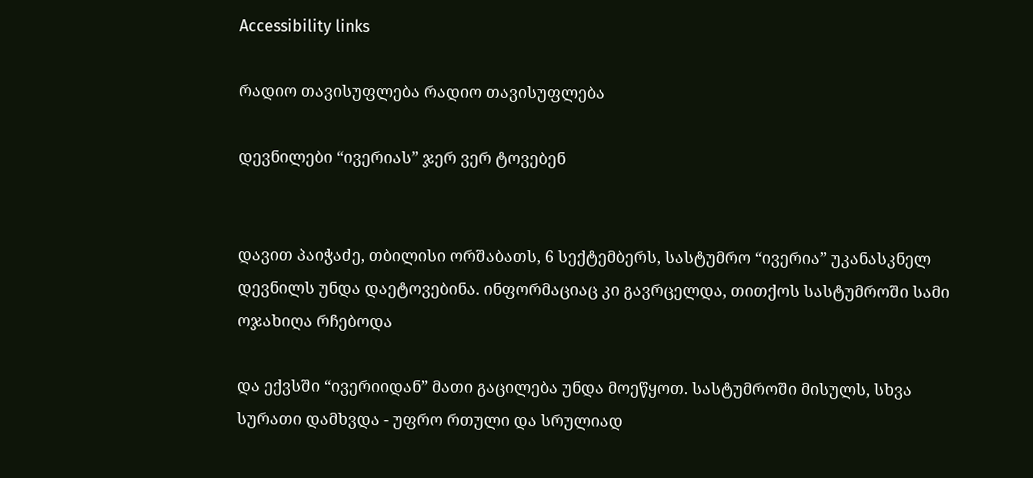Accessibility links

რადიო თავისუფლება რადიო თავისუფლება

დევნილები “ივერიას” ჯერ ვერ ტოვებენ


დავით პაიჭაძე, თბილისი ორშაბათს, 6 სექტემბერს, სასტუმრო “ივერია” უკანასკნელ დევნილს უნდა დაეტოვებინა. ინფორმაციაც კი გავრცელდა, თითქოს სასტუმროში სამი ოჯახიღა რჩებოდა

და ექვსში “ივერიიდან” მათი გაცილება უნდა მოეწყოთ. სასტუმროში მისულს, სხვა სურათი დამხვდა - უფრო რთული და სრულიად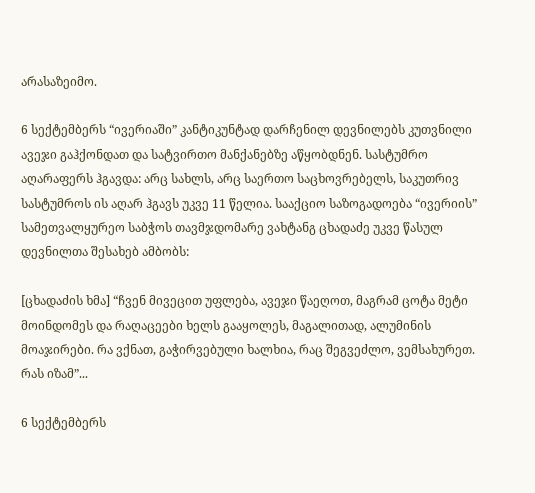არასაზეიმო.

6 სექტემბერს “ივერიაში” კანტიკუნტად დარჩენილ დევნილებს კუთვნილი ავეჯი გაჰქონდათ და სატვირთო მანქანებზე აწყობდნენ. სასტუმრო აღარაფერს ჰგავდა: არც სახლს, არც საერთო საცხოვრებელს, საკუთრივ სასტუმროს ის აღარ ჰგავს უკვე 11 წელია. სააქციო საზოგადოება “ივერიის” სამეთვალყურეო საბჭოს თავმჯდომარე ვახტანგ ცხადაძე უკვე წასულ დევნილთა შესახებ ამბობს:

[ცხადაძის ხმა] “ჩვენ მივეცით უფლება, ავეჯი წაეღოთ, მაგრამ ცოტა მეტი მოინდომეს და რაღაცეები ხელს გააყოლეს, მაგალითად, ალუმინის მოაჯირები. რა ვქნათ, გაჭირვებული ხალხია, რაც შეგვეძლო, ვემსახურეთ. რას იზამ”...

6 სექტემბერს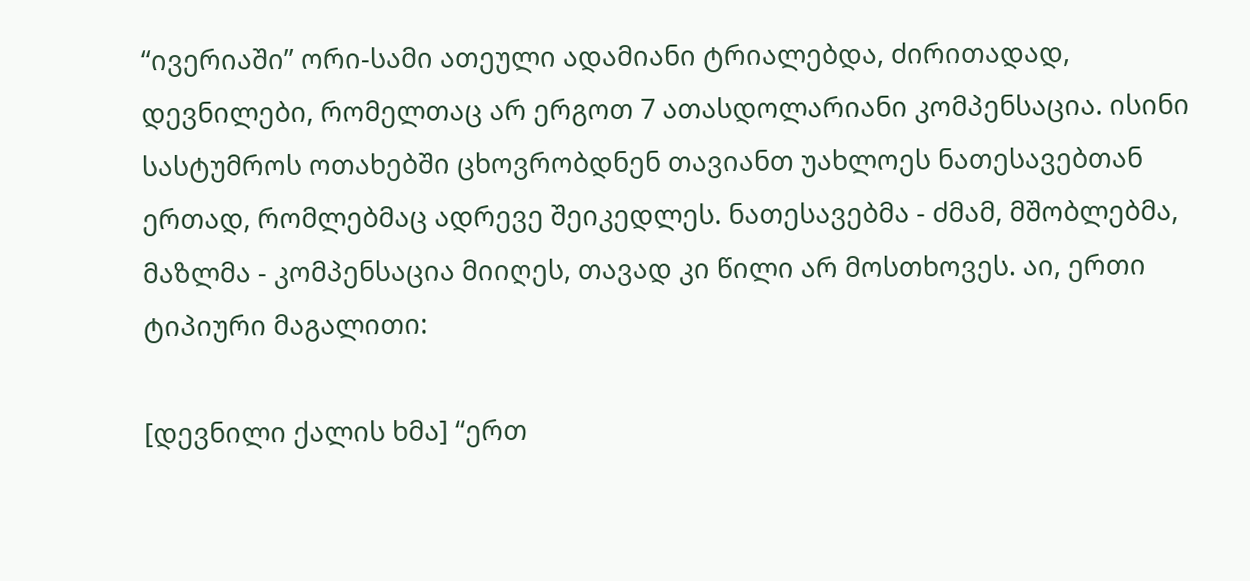“ივერიაში” ორი-სამი ათეული ადამიანი ტრიალებდა, ძირითადად, დევნილები, რომელთაც არ ერგოთ 7 ათასდოლარიანი კომპენსაცია. ისინი სასტუმროს ოთახებში ცხოვრობდნენ თავიანთ უახლოეს ნათესავებთან ერთად, რომლებმაც ადრევე შეიკედლეს. ნათესავებმა - ძმამ, მშობლებმა, მაზლმა - კომპენსაცია მიიღეს, თავად კი წილი არ მოსთხოვეს. აი, ერთი ტიპიური მაგალითი:

[დევნილი ქალის ხმა] “ერთ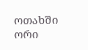ოთახში ორი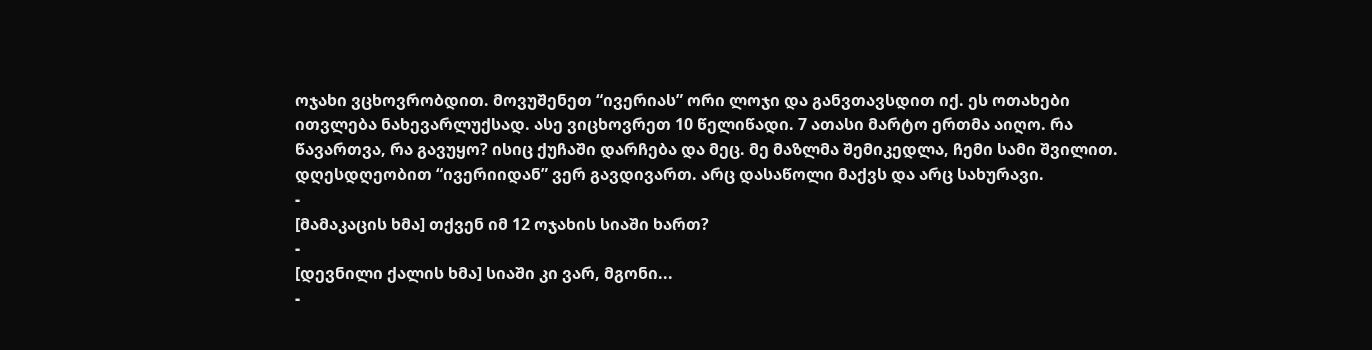ოჯახი ვცხოვრობდით. მოვუშენეთ “ივერიას” ორი ლოჯი და განვთავსდით იქ. ეს ოთახები ითვლება ნახევარლუქსად. ასე ვიცხოვრეთ 10 წელიწადი. 7 ათასი მარტო ერთმა აიღო. რა წავართვა, რა გავუყო? ისიც ქუჩაში დარჩება და მეც. მე მაზლმა შემიკედლა, ჩემი სამი შვილით. დღესდღეობით “ივერიიდან” ვერ გავდივართ. არც დასაწოლი მაქვს და არც სახურავი.
-
[მამაკაცის ხმა] თქვენ იმ 12 ოჯახის სიაში ხართ?
-
[დევნილი ქალის ხმა] სიაში კი ვარ, მგონი...
-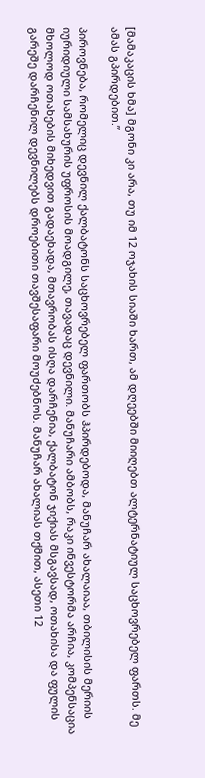[მამაკაცის ხმა] მგონი კი არა, თუ იმ 12 ოჯახის სიაში ხართ, ამ დღეებში მიიღებთ ალტერნატიულ საცხოვრებელ ფართს. მე ამას გპირდებით.”

პიროვნება, რომელიც დევნილ ქალბატონს საცხოვრებელ ფართობს ჰპირდებოდა, მანუჩარ ახალაიაა, თბილისის მერიის იურიდიული სამსახურის უფროსის მოადგილე, თავადაც დევნილი. მანუჩარი ამბობს, რაკი ინვესტორმა არჩია, კომპენსაცია მხოლოდ ოთახების მიხედვით გადაეხადა, მთავრობას ისღა დარჩენია, ქალბატონ ჯიქიას მსგავსად, ოთახისა და ფულის გარეშე დარჩენილ დევნილებს დროებითი თავშესაფარი მოუძებნოს. მანუჩარ ახალიას თქმით, ასეთი 12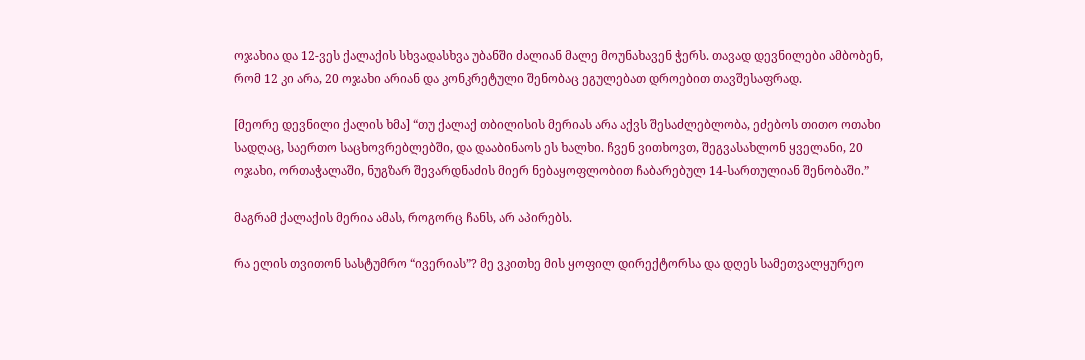ოჯახია და 12-ვეს ქალაქის სხვადასხვა უბანში ძალიან მალე მოუნახავენ ჭერს. თავად დევნილები ამბობენ, რომ 12 კი არა, 20 ოჯახი არიან და კონკრეტული შენობაც ეგულებათ დროებით თავშესაფრად.

[მეორე დევნილი ქალის ხმა] “თუ ქალაქ თბილისის მერიას არა აქვს შესაძლებლობა, ეძებოს თითო ოთახი სადღაც, საერთო საცხოვრებლებში, და დააბინაოს ეს ხალხი. ჩვენ ვითხოვთ, შეგვასახლონ ყველანი, 20 ოჯახი, ორთაჭალაში, ნუგზარ შევარდნაძის მიერ ნებაყოფლობით ჩაბარებულ 14-სართულიან შენობაში.”

მაგრამ ქალაქის მერია ამას, როგორც ჩანს, არ აპირებს.

რა ელის თვითონ სასტუმრო “ივერიას”? მე ვკითხე მის ყოფილ დირექტორსა და დღეს სამეთვალყურეო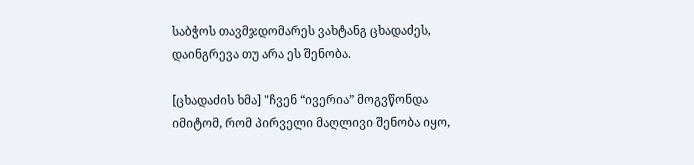საბჭოს თავმჯდომარეს ვახტანგ ცხადაძეს, დაინგრევა თუ არა ეს შენობა.

[ცხადაძის ხმა] "ჩვენ “ივერია” მოგვწონდა იმიტომ, რომ პირველი მაღლივი შენობა იყო,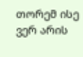თორემ ისე ვერ არის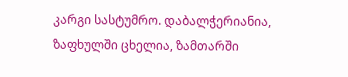კარგი სასტუმრო. დაბალჭერიანია, ზაფხულში ცხელია, ზამთარში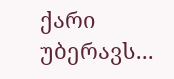ქარი უბერავს...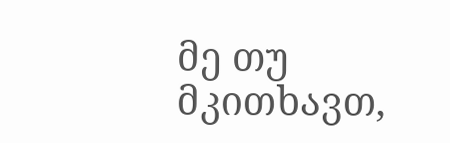მე თუ მკითხავთ,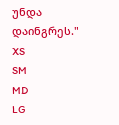უნდა დაინგრეს."
XS
SM
MD
LG